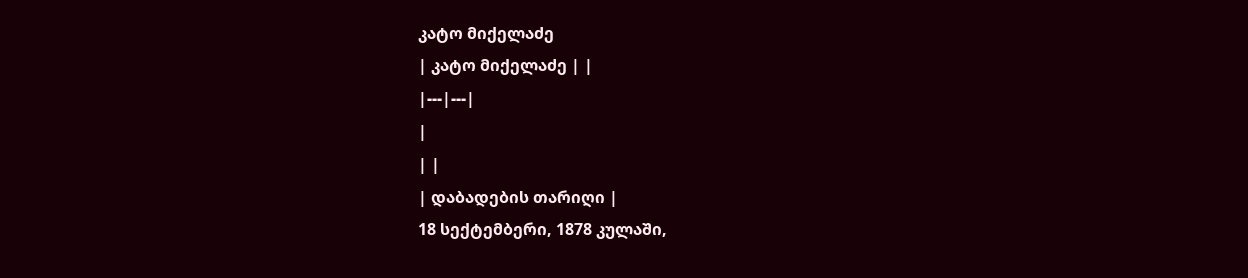კატო მიქელაძე
| კატო მიქელაძე | |
|---|---|
|
| |
| დაბადების თარიღი |
18 სექტემბერი, 1878 კულაში,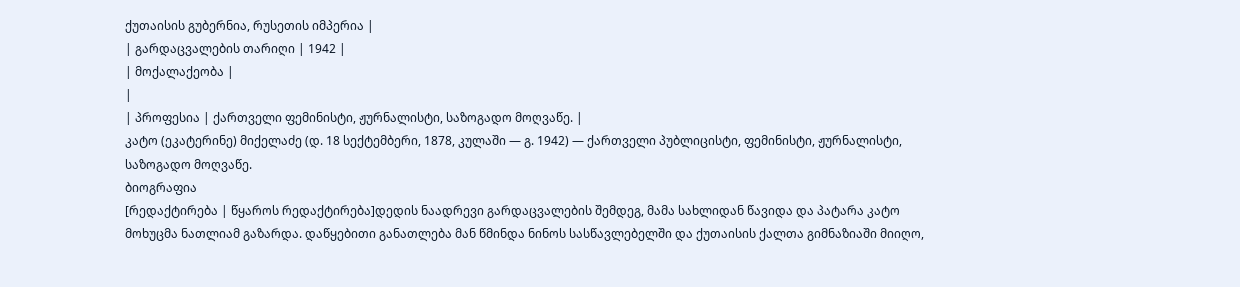ქუთაისის გუბერნია, რუსეთის იმპერია |
| გარდაცვალების თარიღი | 1942 |
| მოქალაქეობა |
|
| პროფესია | ქართველი ფემინისტი, ჟურნალისტი, საზოგადო მოღვაწე. |
კატო (ეკატერინე) მიქელაძე (დ. 18 სექტემბერი, 1878, კულაში — გ. 1942) — ქართველი პუბლიცისტი, ფემინისტი, ჟურნალისტი, საზოგადო მოღვაწე.
ბიოგრაფია
[რედაქტირება | წყაროს რედაქტირება]დედის ნაადრევი გარდაცვალების შემდეგ, მამა სახლიდან წავიდა და პატარა კატო მოხუცმა ნათლიამ გაზარდა. დაწყებითი განათლება მან წმინდა ნინოს სასწავლებელში და ქუთაისის ქალთა გიმნაზიაში მიიღო,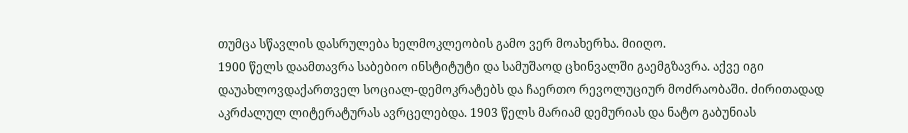თუმცა სწავლის დასრულება ხელმოკლეობის გამო ვერ მოახერხა. მიიღო.
1900 წელს დაამთავრა საბებიო ინსტიტუტი და სამუშაოდ ცხინვალში გაემგზავრა. აქვე იგი დაუახლოვდაქართველ სოციალ-დემოკრატებს და ჩაერთო რევოლუციურ მოძრაობაში. ძირითადად აკრძალულ ლიტერატურას ავრცელებდა. 1903 წელს მარიამ დემურიას და ნატო გაბუნიას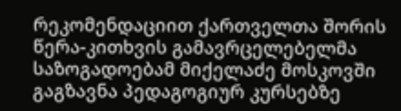რეკომენდაციით ქართველთა შორის წერა-კითხვის გამავრცელებელმა საზოგადოებამ მიქელაძე მოსკოვში გაგზავნა პედაგოგიურ კურსებზე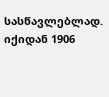სასწავლებლად. იქიდან 1906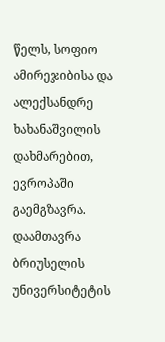წელს, სოფიო ამირეჯიბისა და ალექსანდრე ხახანაშვილის დახმარებით, ევროპაში გაემგზავრა. დაამთავრა ბრიუსელის უნივერსიტეტის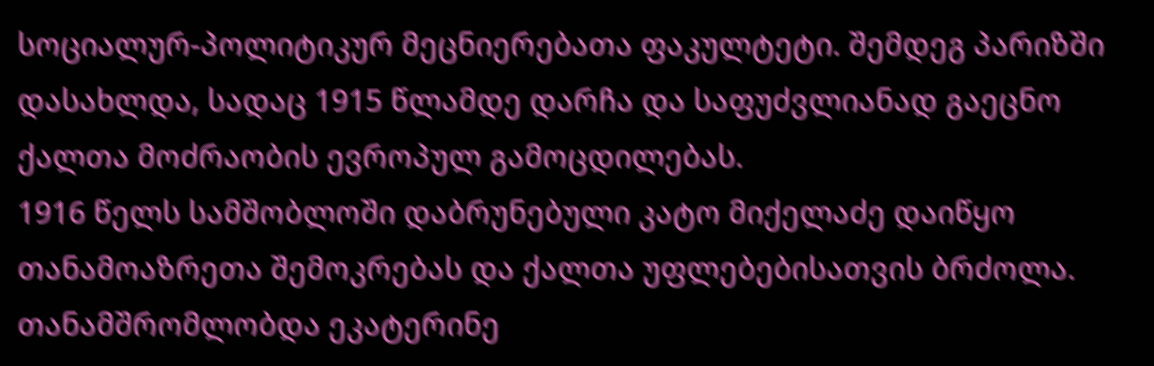სოციალურ-პოლიტიკურ მეცნიერებათა ფაკულტეტი. შემდეგ პარიზში დასახლდა, სადაც 1915 წლამდე დარჩა და საფუძვლიანად გაეცნო ქალთა მოძრაობის ევროპულ გამოცდილებას.
1916 წელს სამშობლოში დაბრუნებული კატო მიქელაძე დაიწყო თანამოაზრეთა შემოკრებას და ქალთა უფლებებისათვის ბრძოლა. თანამშრომლობდა ეკატერინე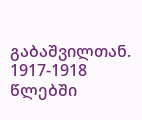გაბაშვილთან. 1917-1918 წლებში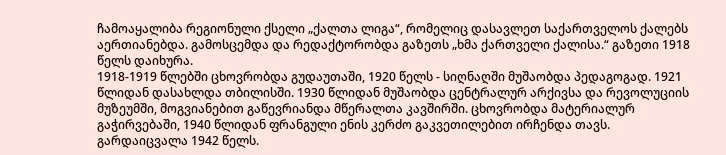ჩამოაყალიბა რეგიონული ქსელი „ქალთა ლიგა“, რომელიც დასავლეთ საქართველოს ქალებს აერთიანებდა. გამოსცემდა და რედაქტორობდა გაზეთს „ხმა ქართველი ქალისა.“ გაზეთი 1918 წელს დაიხურა.
1918-1919 წლებში ცხოვრობდა გუდაუთაში, 1920 წელს - სიღნაღში მუშაობდა პედაგოგად. 1921 წლიდან დასახლდა თბილისში. 1930 წლიდან მუშაობდა ცენტრალურ არქივსა და რევოლუციის მუზეუმში, მოგვიანებით გაწევრიანდა მწერალთა კავშირში. ცხოვრობდა მატერიალურ გაჭირვებაში, 1940 წლიდან ფრანგული ენის კერძო გაკვეთილებით ირჩენდა თავს.
გარდაიცვალა 1942 წელს.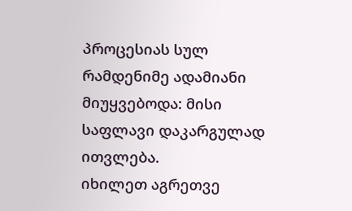პროცესიას სულ რამდენიმე ადამიანი მიუყვებოდა: მისი საფლავი დაკარგულად ითვლება.
იხილეთ აგრეთვე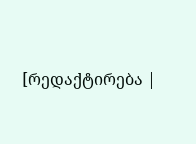[რედაქტირება |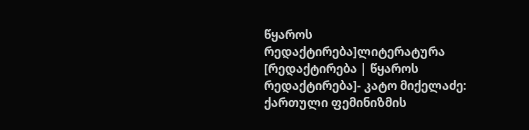წყაროს რედაქტირება]ლიტერატურა
[რედაქტირება | წყაროს რედაქტირება]- კატო მიქელაძე: ქართული ფემინიზმის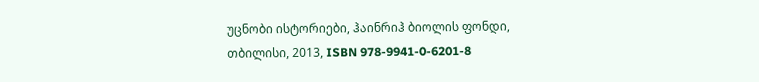უცნობი ისტორიები, ჰაინრიჰ ბიოლის ფონდი, თბილისი, 2013, ISBN 978-9941-0-6201-8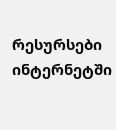რესურსები ინტერნეტში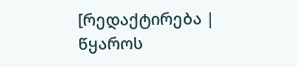[რედაქტირება | წყაროს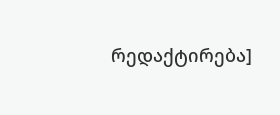რედაქტირება]